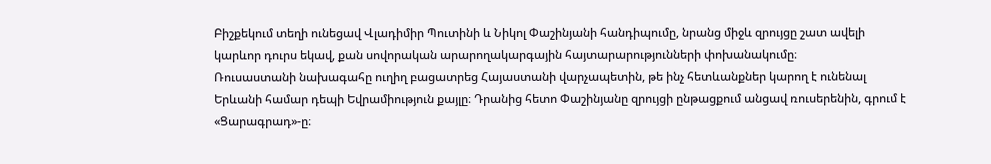Բիշքեկում տեղի ունեցավ Վլադիմիր Պուտինի և Նիկոլ Փաշինյանի հանդիպումը, նրանց միջև զրույցը շատ ավելի կարևոր դուրս եկավ, քան սովորական արարողակարգային հայտարարությունների փոխանակումը։
Ռուսաստանի նախագահը ուղիղ բացատրեց Հայաստանի վարչապետին, թե ինչ հետևանքներ կարող է ունենալ Երևանի համար դեպի Եվրամիություն քայլը։ Դրանից հետո Փաշինյանը զրույցի ընթացքում անցավ ռուսերենին, գրում է «Ցարագրադ»-ը։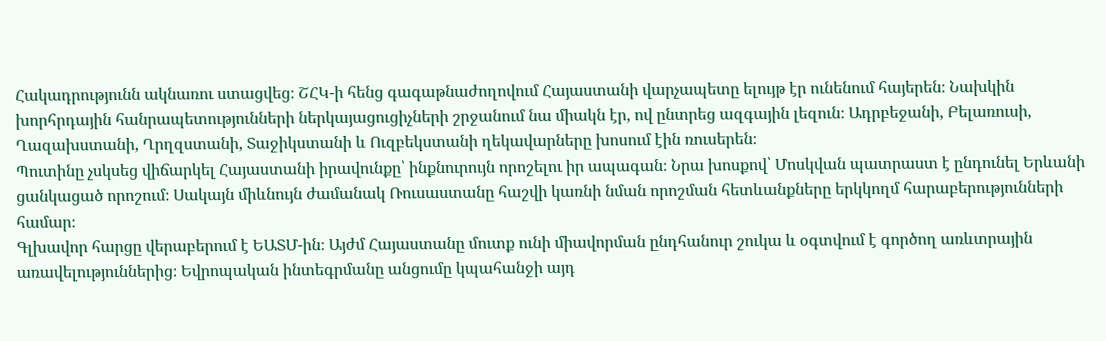Հակադրությունն ակնառու ստացվեց։ ՇՀԿ-ի հենց գագաթնաժողովում Հայաստանի վարչապետը ելույթ էր ունենում հայերեն։ Նախկին խորհրդային հանրապետությունների ներկայացուցիչների շրջանում նա միակն էր, ով ընտրեց ազգային լեզուն։ Ադրբեջանի, Բելառուսի, Ղազախստանի, Ղրղզստանի, Տաջիկստանի և Ուզբեկստանի ղեկավարները խոսում էին ռուսերեն։
Պուտինը չսկսեց վիճարկել Հայաստանի իրավունքը՝ ինքնուրույն որոշելու իր ապագան։ Նրա խոսքով՝ Մոսկվան պատրաստ է ընդունել Երևանի ցանկացած որոշում։ Սակայն միևնույն ժամանակ Ռուսաստանը հաշվի կառնի նման որոշման հետևանքները երկկողմ հարաբերությունների համար։
Գլխավոր հարցը վերաբերում է ԵԱՏՄ-ին։ Այժմ Հայաստանը մուտք ունի միավորման ընդհանուր շուկա և օգտվում է գործող առևտրային առավելություններից։ Եվրոպական ինտեգրմանը անցումը կպահանջի այդ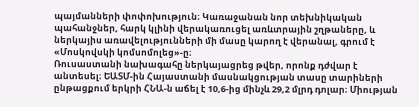պայմանների փոփոխություն։ Կառաջանան նոր տեխնիկական պահանջներ, հարկ կլինի վերակառուցել առևտրային շղթաները, և ներկայիս առավելությունների մի մասը կարող է վերանալ, գրում է «Մոսկովսկի կոմսոմոլեց»-ը։
Ռուսաստանի նախագահը ներկայացրեց թվեր, որոնք դժվար է անտեսել։ ԵԱՏՄ-ին Հայաստանի մասնակցության տասը տարիների ընթացքում երկրի ՀՆԱ-ն աճել է 10,6-ից մինչև 29,2 մլրդ դոլար։ Միության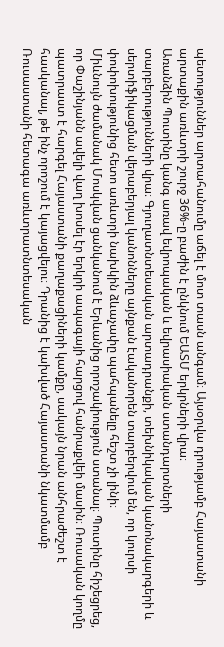պետություններ արտահանումը աճել է մոտ տասն անգամ։ Այսօրվա դրությամբ Հայաստանի արտաքին առևտրի շուրջ 36%-ը բաժին է ընկնում ԵԱՏՄ երկրների վրա։
Առանձին Պուտինը կանգ առավ եվրոպական և եվրասիական ստանդարտների տարբերությունների վրա։ Գյուղատնտեսական արտադրանքի, տեխնիկական կանոնակարգերի և սերտիֆիկացման վերաբերյալ կանոնները այնքան էականորեն տարբերվում են, որ կուրսի փոփոխությունից հետո առևտրի նախկին ձևաչափը պահպանելը հեշտ չի լինի։
Միևնույն ժամանակ Մոսկվան ցանկանում է Երևանից որոշակիություն ստանալ։ Պուտինը հիշեցրեց, որ Փաշինյանն ավելի վաղ խոսել էր երկրի ապագայի հարցով հանրաքվեի մասին։ Ռուսական կողմը պատրաստ է հարգել Հայաստանի քաղաքացիների կամքը, սակայն նրան անհրաժեշտ է հասկանալ, թե ինչ որոշում է կայացվելու։ Դրանից է կախված Հայաստանի նկատմամբ Ռուսաստանի հետագա առևտրատնտեսական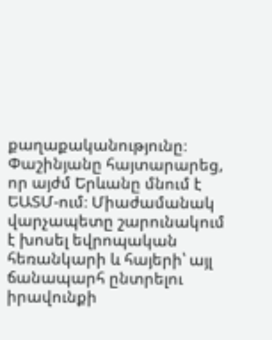քաղաքականությունը։
Փաշինյանը հայտարարեց, որ այժմ Երևանը մնում է ԵԱՏՄ-ում։ Միաժամանակ վարչապետը շարունակում է խոսել եվրոպական հեռանկարի և հայերի՝ այլ ճանապարհ ընտրելու իրավունքի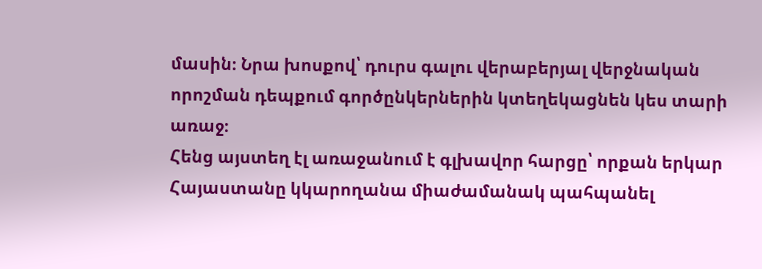մասին։ Նրա խոսքով՝ դուրս գալու վերաբերյալ վերջնական որոշման դեպքում գործընկերներին կտեղեկացնեն կես տարի առաջ։
Հենց այստեղ էլ առաջանում է գլխավոր հարցը՝ որքան երկար Հայաստանը կկարողանա միաժամանակ պահպանել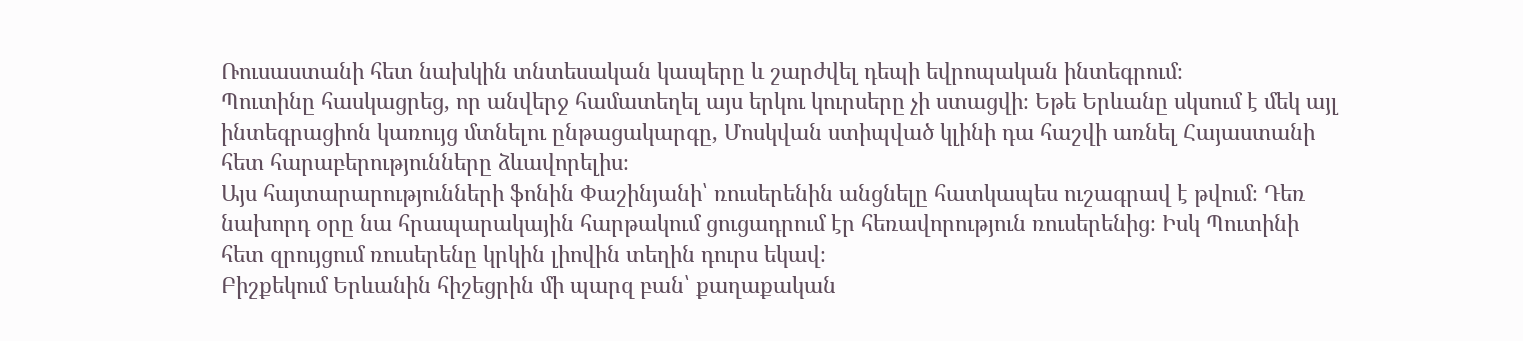Ռուսաստանի հետ նախկին տնտեսական կապերը և շարժվել դեպի եվրոպական ինտեգրում։
Պուտինը հասկացրեց, որ անվերջ համատեղել այս երկու կուրսերը չի ստացվի։ Եթե Երևանը սկսում է մեկ այլ ինտեգրացիոն կառույց մտնելու ընթացակարգը, Մոսկվան ստիպված կլինի դա հաշվի առնել Հայաստանի հետ հարաբերությունները ձևավորելիս։
Այս հայտարարությունների ֆոնին Փաշինյանի՝ ռուսերենին անցնելը հատկապես ուշագրավ է թվում։ Դեռ նախորդ օրը նա հրապարակային հարթակում ցուցադրում էր հեռավորություն ռուսերենից։ Իսկ Պուտինի հետ զրույցում ռուսերենը կրկին լիովին տեղին դուրս եկավ։
Բիշքեկում Երևանին հիշեցրին մի պարզ բան՝ քաղաքական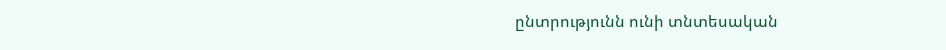ընտրությունն ունի տնտեսական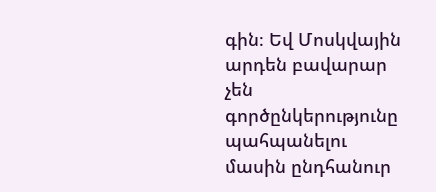գին։ Եվ Մոսկվային արդեն բավարար չեն գործընկերությունը պահպանելու մասին ընդհանուր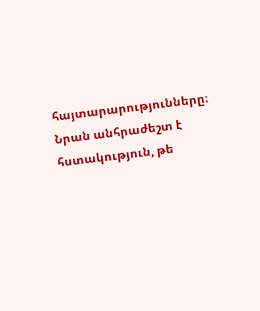հայտարարությունները։ Նրան անհրաժեշտ է հստակություն, թե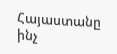Հայաստանը ինչ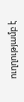ուղղությամբ է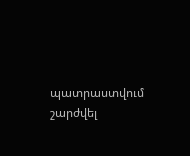պատրաստվում շարժվել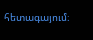հետագայում։